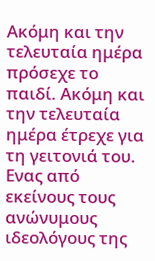Ακόμη και την τελευταία ημέρα πρόσεχε το παιδί. Ακόμη και την τελευταία ημέρα έτρεχε για τη γειτονιά του. Ενας από εκείνους τους ανώνυμους ιδεολόγους της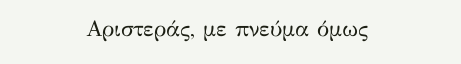Αριστεράς, με πνεύμα όμως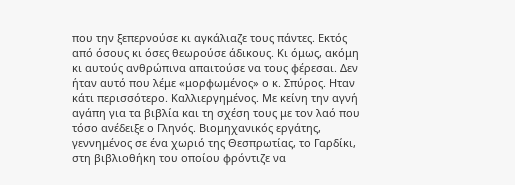που την ξεπερνούσε κι αγκάλιαζε τους πάντες. Εκτός από όσους κι όσες θεωρούσε άδικους. Κι όμως, ακόμη κι αυτούς ανθρώπινα απαιτούσε να τους φέρεσαι. Δεν ήταν αυτό που λέμε «μορφωμένος» ο κ. Σπύρος. Ηταν κάτι περισσότερο. Καλλιεργημένος. Με κείνη την αγνή αγάπη για τα βιβλία και τη σχέση τους με τον λαό που τόσο ανέδειξε ο Γληνός. Βιομηχανικός εργάτης, γεννημένος σε ένα χωριό της Θεσπρωτίας, το Γαρδίκι, στη βιβλιοθήκη του οποίου φρόντιζε να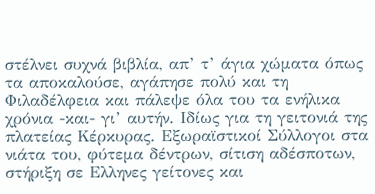στέλνει συχνά βιβλία, απ’ τ’ άγια χώματα όπως τα αποκαλούσε, αγάπησε πολύ και τη Φιλαδέλφεια και πάλεψε όλα του τα ενήλικα χρόνια -και- γι’ αυτήν. Ιδίως για τη γειτονιά της πλατείας Κέρκυρας. Εξωραϊστικοί Σύλλογοι στα νιάτα του, φύτεμα δέντρων, σίτιση αδέσποτων, στήριξη σε Ελληνες γείτονες και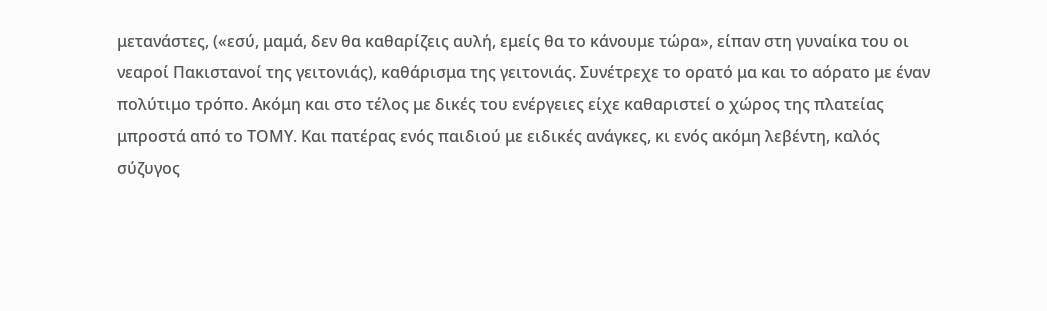μετανάστες, («εσύ, μαμά, δεν θα καθαρίζεις αυλή, εμείς θα το κάνουμε τώρα», είπαν στη γυναίκα του οι νεαροί Πακιστανοί της γειτονιάς), καθάρισμα της γειτονιάς. Συνέτρεχε το ορατό μα και το αόρατο με έναν πολύτιμο τρόπο. Ακόμη και στο τέλος με δικές του ενέργειες είχε καθαριστεί ο χώρος της πλατείας μπροστά από το ΤΟΜΥ. Και πατέρας ενός παιδιού με ειδικές ανάγκες, κι ενός ακόμη λεβέντη, καλός σύζυγος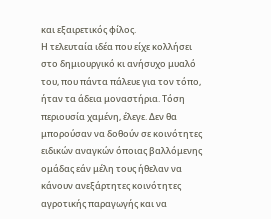και εξαιρετικός φίλος.
Η τελευταία ιδέα που είχε κολλήσει στο δημιουργικό κι ανήσυχο μυαλό του, που πάντα πάλευε για τον τόπο, ήταν τα άδεια μοναστήρια. Τόση περιουσία χαμένη, έλεγε. Δεν θα μπορούσαν να δοθούν σε κοινότητες ειδικών αναγκών όποιας βαλλόμενης ομάδας εάν μέλη τους ήθελαν να κάνουν ανεξάρτητες κοινότητες αγροτικής παραγωγής και να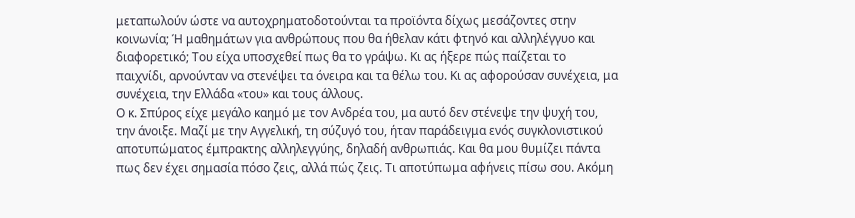μεταπωλούν ώστε να αυτοχρηματοδοτούνται τα προϊόντα δίχως μεσάζοντες στην κοινωνία; Ή μαθημάτων για ανθρώπους που θα ήθελαν κάτι φτηνό και αλληλέγγυο και διαφορετικό; Του είχα υποσχεθεί πως θα το γράψω. Κι ας ήξερε πώς παίζεται το παιχνίδι, αρνούνταν να στενέψει τα όνειρα και τα θέλω του. Κι ας αφορούσαν συνέχεια, μα συνέχεια, την Ελλάδα «του» και τους άλλους.
Ο κ. Σπύρος είχε μεγάλο καημό με τον Ανδρέα του, μα αυτό δεν στένεψε την ψυχή του, την άνοιξε. Μαζί με την Αγγελική, τη σύζυγό του, ήταν παράδειγμα ενός συγκλονιστικού αποτυπώματος έμπρακτης αλληλεγγύης, δηλαδή ανθρωπιάς. Και θα μου θυμίζει πάντα πως δεν έχει σημασία πόσο ζεις, αλλά πώς ζεις. Τι αποτύπωμα αφήνεις πίσω σου. Ακόμη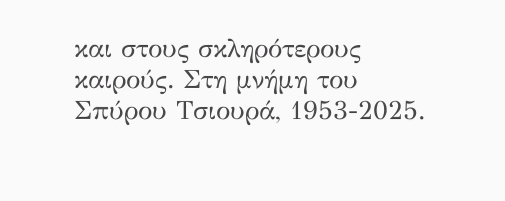και στους σκληρότερους καιρούς. Στη μνήμη του Σπύρου Τσιουρά, 1953-2025.